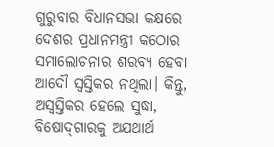ଗୁରୁବାର ବିଧାନସଭା କକ୍ଷରେ ଦେଶର ପ୍ରଧାନମନ୍ତ୍ରୀ କଠୋର ସମାଲୋଚନାର ଶରବ୍ୟ ହେବା ଆଦୌ ସ୍ୱସ୍ତିକର ନଥିଲା। କିନ୍ତୁ, ଅସ୍ୱସ୍ତିକର ହେଲେ ସୁଦ୍ଧା, ବିଷୋଦ୍‌ଗାରକୁ ଅଯଥାର୍ଥ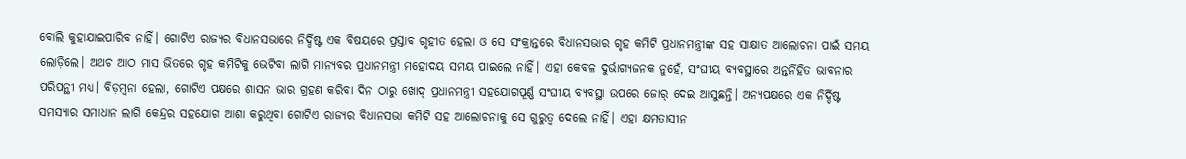ବୋଲି କୁହାଯାଇପାରିବ ନାହିଁ। ଗୋଟିଏ ରାଜ୍ୟର ବିଧାନସଭାରେ ନିର୍ଦ୍ଦିଷ୍ଟ ଏକ ବିଷୟରେ ପ୍ରସ୍ତାବ ଗୃହୀତ ହେଲା ଓ ସେ ସଂକ୍ରାନ୍ତରେ ବିଧାନସଭାର ଗୃହ କମିଟି ପ୍ରଧାନମନ୍ତ୍ରୀଙ୍କ ସହ ସାକ୍ଷାତ ଆଲୋଚନା ପାଇଁ ସମୟ ଲୋଡ଼ିଲେ। ଅଥଚ ଆଠ ମାସ ଭିତରେ ଗୃହ କମିଟିକୁ ଭେଟିବା ଲାଗି ମାନ୍ୟବର ପ୍ରଧାନମନ୍ତ୍ରୀ ମହୋଦୟ ସମୟ ପାଇଲେ ନାହିଁ। ଏହା କେବଳ ଦୁର୍ଭାଗ୍ୟଜନକ ନୁହେଁ, ସଂଘୀୟ ବ୍ୟବସ୍ଥାରେ ଅନ୍ତର୍ନିହିତ ଭାବନାର ପରିପନ୍ଥୀ ମଧ୍ୟ। ବିଡ଼ମ୍ବନା ହେଲା, ଗୋଟିଏ ପକ୍ଷରେ ଶାସନ ଭାର ଗ୍ରହଣ କରିବା ଦିନ ଠାରୁ ଖୋଦ୍‌ ପ୍ରଧାନମନ୍ତ୍ରୀ ସହଯୋଗପୂର୍ଣ୍ଣ ସଂଘୀୟ ବ୍ୟବସ୍ଥା ଉପରେ ଜୋର୍‌ ଦେଇ ଆସୁଛନ୍ତି। ଅନ୍ୟପକ୍ଷରେ ଏକ ନିର୍ଦ୍ଦିଷ୍ଟ ସମସ୍ୟାର ସମାଧାନ ଲାଗି କେନ୍ଦ୍ରର ସହଯୋଗ ଆଶା କରୁଥିବା ଗୋଟିଏ ରାଜ୍ୟର ବିଧାନସଭା କମିଟି ସହ ଆଲୋଚନାକୁ ସେ ଗୁରୁତ୍ୱ ଦେଲେ ନାହିଁ। ଏହା କ୍ଷମତାସୀନ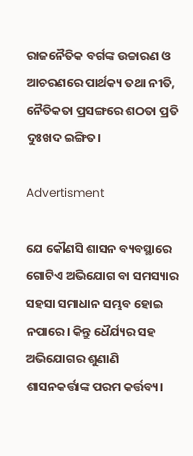ରାଜନୈତିକ ବର୍ଗଙ୍କ ଉଚ୍ଚାରଣ ଓ ଆଚରଣରେ ପାର୍ଥକ୍ୟ ତଥା ନୀତି, ନୈତିକତା ପ୍ରସଙ୍ଗରେ ଶଠତା ପ୍ରତି ଦୁଃଖଦ ଇଙ୍ଗିତ।

Advertisment

ଯେ କୌଣସି ଶାସନ ବ୍ୟବସ୍ଥାରେ ଗୋଟିଏ ଅଭିଯୋଗ ବା ସମସ୍ୟାର ସହସା ସମାଧାନ ସମ୍ଭବ ହୋଇ ନପାରେ। କିନ୍ତୁ ଧୈର୍ଯ୍ୟର ସହ ଅଭିଯୋଗର ଶୁଣାଣି ଶାସନକର୍ତ୍ତାଙ୍କ ପରମ କର୍ତ୍ତବ୍ୟ।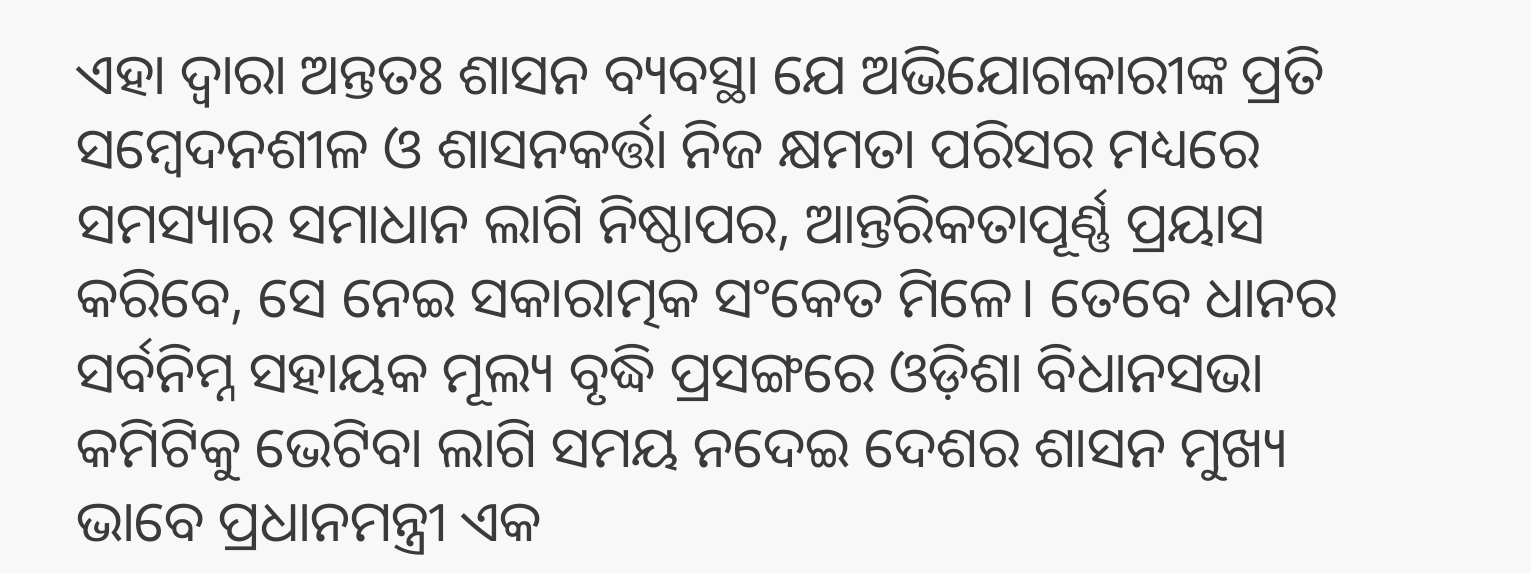ଏହା ଦ୍ୱାରା ଅନ୍ତତଃ ଶାସନ ବ୍ୟବସ୍ଥା ଯେ ଅଭିଯୋଗକାରୀଙ୍କ ପ୍ରତି ସମ୍ବେଦନଶୀଳ ଓ ଶାସନକର୍ତ୍ତା ନିଜ କ୍ଷମତା ପରିସର ମଧ୍ୟରେ ସମସ୍ୟାର ସମାଧାନ ଲାଗି ନିଷ୍ଠାପର, ଆନ୍ତରିକତାପୂର୍ଣ୍ଣ ପ୍ରୟାସ କରିବେ, ସେ ନେଇ ସକାରାତ୍ମକ ସଂକେତ ମିଳେ। ତେବେ ଧାନର ସର୍ବନିମ୍ନ ସହାୟକ ମୂଲ୍ୟ ବୃଦ୍ଧି ପ୍ରସଙ୍ଗରେ ଓଡ଼ିଶା ବିଧାନସଭା କମିଟିକୁ ଭେଟିବା ଲାଗି ସମୟ ନଦେଇ ଦେଶର ଶାସନ ମୁଖ୍ୟ ଭାବେ ପ୍ରଧାନମନ୍ତ୍ରୀ ଏକ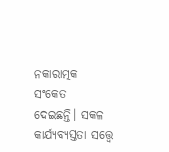ନକାରାତ୍ମକ ସଂକେତ ଦେଇଛନ୍ତି। ସକଳ କାର୍ଯ୍ୟବ୍ୟସ୍ତତା ସତ୍ତ୍ୱେ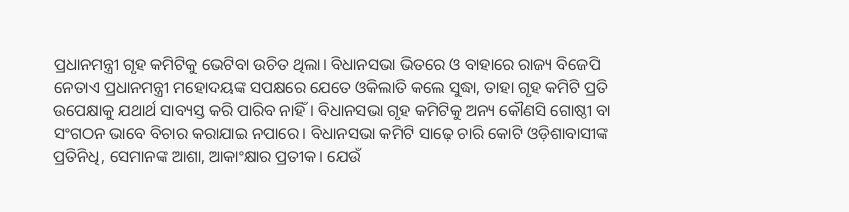ପ୍ରଧାନମନ୍ତ୍ରୀ ଗୃହ କମିଟିକୁ ଭେଟିବା ଉଚିତ ଥିଲା। ବିଧାନସଭା ଭିତରେ ଓ ବାହାରେ ରାଜ୍ୟ ବିଜେପି ନେତାଏ ପ୍ରଧାନମନ୍ତ୍ରୀ ମହୋଦୟଙ୍କ ସପକ୍ଷରେ ଯେତେ ଓକିଲାତି କଲେ ସୁଦ୍ଧା, ତାହା ଗୃହ କମିଟି ପ୍ରତି ଉପେକ୍ଷାକୁ ଯଥାର୍ଥ ସାବ୍ୟସ୍ତ କରି ପାରିବ ନାହିଁ। ବିଧାନସଭା ଗୃହ କମିଟିକୁ ଅନ୍ୟ କୌଣସି ଗୋଷ୍ଠୀ ବା ସଂଗଠନ ଭାବେ ବିଚାର କରାଯାଇ ନପାରେ। ବିଧାନସଭା କମିଟି ସାଢ଼େ ଚାରି କୋଟି ଓଡ଼ିଶାବାସୀଙ୍କ ପ୍ରତିନିଧି, ସେମାନଙ୍କ ଆଶା, ଆକାଂକ୍ଷାର ପ୍ରତୀକ। ଯେଉଁ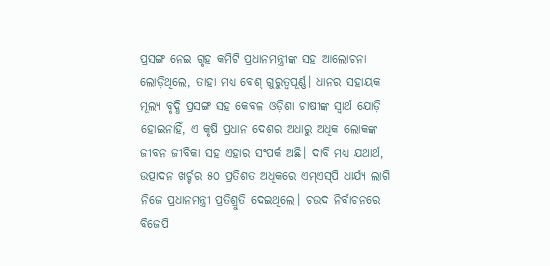ପ୍ରସଙ୍ଗ ନେଇ ଗୃହ କମିଟି ପ୍ରଧାନମନ୍ତ୍ରୀଙ୍କ ସହ ଆଲୋଚନା ଲୋଡ଼ିଥିଲେ, ତାହା ମଧ୍ୟ ବେଶ୍‌ ଗୁରୁତ୍ୱପୂର୍ଣ୍ଣ। ଧାନର ସହାୟକ ମୂଲ୍ୟ ବୃଦ୍ଧି ପ୍ରସଙ୍ଗ ସହ କେବଳ ଓଡ଼ିଶା ଚାଷୀଙ୍କ ସ୍ୱାର୍ଥ ଯୋଡ଼ି ହୋଇନାହିଁ, ଏ କୃଷି ପ୍ରଧାନ ଦେଶର ଅଧାରୁ ଅଧିକ ଲୋକଙ୍କ ଜୀବନ ଜୀବିକା ସହ ଏହାର ସଂପର୍କ ଅଛି। ଦାବି ମଧ୍ୟ ଯଥାର୍ଥ, ଉତ୍ପାଦନ ଖର୍ଚ୍ଚର ୫୦ ପ୍ରତିଶତ ଅଧିକରେ ଏମ୍‌ଏସ୍‌ପି ଧାର୍ଯ୍ୟ ଲାଗି ନିଜେ ପ୍ରଧାନମନ୍ତ୍ରୀ ପ୍ରତିଶ୍ରୁତି ଦେଇଥିଲେ। ଚଉଦ ନିର୍ବାଚନରେ ବିଜେପି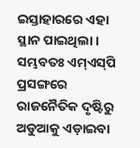ଇସ୍ତାହାରରେ ଏହା ସ୍ଥାନ ପାଇଥିଲା। ସମ୍ଭବତଃ ଏମ୍‌ଏସ୍‌ପି ପ୍ରସଙ୍ଗରେ ରାଜନୈତିକ ଦୃଷ୍ଟିରୁ ଅଡୁଆକୁ ଏଡ଼ାଇବା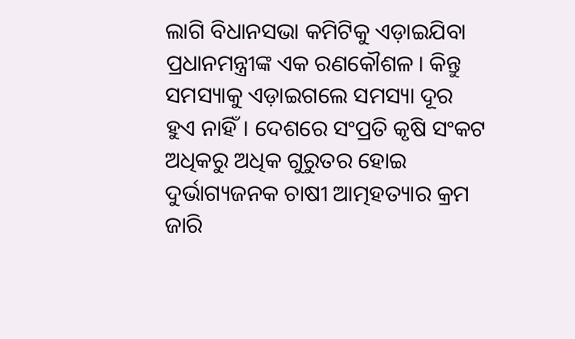ଲାଗି ବିଧାନସଭା କମିଟିକୁ ଏଡ଼ାଇଯିବା ପ୍ରଧାନମନ୍ତ୍ରୀଙ୍କ ଏକ ରଣକୌଶଳ। କିନ୍ତୁ ସମସ୍ୟାକୁ ଏଡ଼ାଇଗଲେ ସମସ୍ୟା ଦୂର ହୁଏ ନାହିଁ। ଦେଶରେ ସଂପ୍ରତି କୃଷି ସଂକଟ ଅଧିକରୁ ଅଧିକ ଗୁରୁତର ହୋଇ ଦୁର୍ଭାଗ୍ୟଜନକ ଚାଷୀ ଆତ୍ମହତ୍ୟାର କ୍ରମ ଜାରି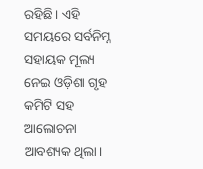ରହିଛି। ଏହି ସମୟରେ ସର୍ବନିମ୍ନ ସହାୟକ ମୂଲ୍ୟ ନେଇ ଓଡ଼ିଶା ଗୃହ କମିଟି ସହ ଆଲୋଚନା ଆବଶ୍ୟକ ଥିଲା।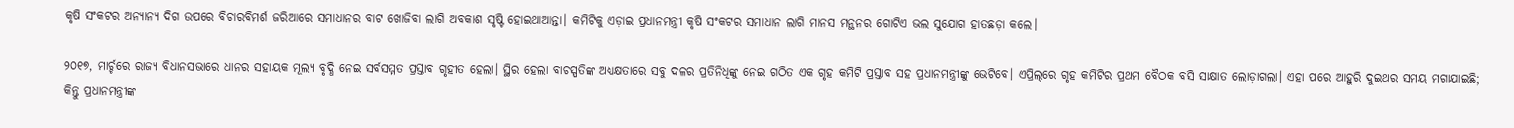କୃଷି ସଂକଟର ଅନ୍ୟାନ୍ୟ ଦିଗ ଉପରେ ବିଚାରବିମର୍ଶ ଜରିଆରେ ସମାଧାନର ବାଟ ଖୋଜିବା ଲାଗି ଅବକାଶ ସୃଷ୍ଟି ହୋଇଥାଆନ୍ତା। କମିଟିକୁ ଏଡ଼ାଇ ପ୍ରଧାନମନ୍ତ୍ରୀ କୃଷି ସଂକଟର ସମାଧାନ ଲାଗି ମାନସ ମନ୍ଥନର ଗୋଟିଏ ଭଲ ସୁଯୋଗ ହାତଛଡ଼ା କଲେ।

୨୦୧୭, ମାର୍ଚ୍ଚରେ ରାଜ୍ୟ ବିଧାନସଭାରେ ଧାନର ସହାୟକ ମୂଲ୍ୟ ବୃଦ୍ଧି ନେଇ ସର୍ବସମ୍ମତ ପ୍ରସ୍ତାବ ଗୃହୀତ ହେଲା। ସ୍ଥିର ହେଲା ବାଚସ୍ପତିଙ୍କ ଅଧ୍ୟକ୍ଷତାରେ ସବୁ ଦଳର ପ୍ରତିନିଧିଙ୍କୁ ନେଇ ଗଠିତ ଏକ ଗୃହ କମିଟି ପ୍ରସ୍ତାବ ସହ ପ୍ରଧାନମନ୍ତ୍ରୀଙ୍କୁ ଭେଟିବେ। ଏପ୍ରିଲ୍‌ରେ ଗୃହ କମିଟିର ପ୍ରଥମ ବୈଠକ ବସି ସାକ୍ଷାତ ଲୋଡ଼ାଗଲା। ଏହା ପରେ ଆହୁରି ଦୁଇଥର ସମୟ ମଗାଯାଇଛି; କିନ୍ତୁ ପ୍ରଧାନମନ୍ତ୍ରୀଙ୍କ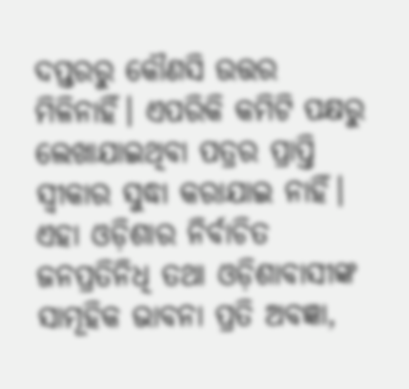ଦପ୍ତରରୁ କୌଣସି ଉତ୍ତର ମିଳିନାହିଁ। ଏପରିକି କମିଟି ପକ୍ଷରୁ ଲେଖାଯାଇଥିବା ପତ୍ରର ପ୍ରାପ୍ତି ସ୍ୱୀକାର ସୁଦ୍ଧା କରାଯାଇ ନାହିଁ। ଏହା ଓଡ଼ିଶାର ନିର୍ବାଚିତ ଜନପ୍ରତିନିଧି ତଥା ଓଡ଼ିଶାବାସୀଙ୍କ ସାମୂହିକ ଭାବନା ପ୍ରତି ଅବଜ୍ଞା,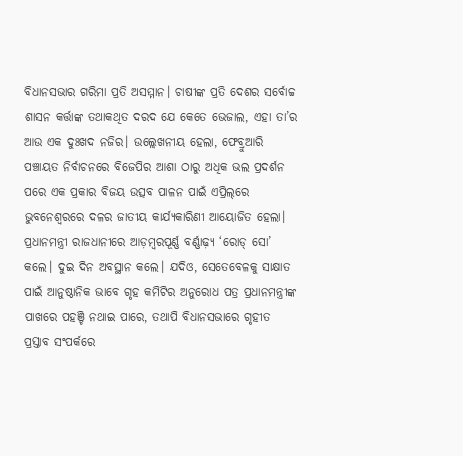ବିଧାନସଭାର ଗରିମା ପ୍ରତି ଅସମ୍ମାନ। ଚାଷୀଙ୍କ ପ୍ରତି ଦେଶର ସର୍ବୋଚ୍ଚ ଶାସନ କର୍ତ୍ତାଙ୍କ ତଥାକଥିତ ଦରଦ ଯେ କେତେ ଭେଜାଲ, ଏହା ତା’ର ଆଉ ଏକ ଦୁଃଖଦ ନଜିର। ଉଲ୍ଲେଖନୀୟ ହେଲା, ଫେବ୍ରୁଆରି ପଞ୍ଚାୟତ ନିର୍ବାଚନରେ ବିଜେପିର ଆଶା ଠାରୁ ଅଧିକ ଭଲ ପ୍ରଦର୍ଶନ ପରେ ଏକ ପ୍ରକାର ବିଜୟ ଉତ୍ସବ ପାଳନ ପାଇଁ ଏପ୍ରିଲ୍‌ରେ ଭୁବନେଶ୍ୱରରେ ଦଳର ଜାତୀୟ କାର୍ଯ୍ୟକାରିଣୀ ଆୟୋଜିତ ହେଲା। ପ୍ରଧାନମନ୍ତ୍ରୀ ରାଜଧାନୀରେ ଆଡ଼ମ୍ବରପୂର୍ଣ୍ଣ ବର୍ଣ୍ଣାଢ଼୍ୟ ‘ରୋଡ୍‌ ସୋ’ କଲେ। ଦୁଇ ଦିନ ଅବସ୍ଥାନ କଲେ। ଯଦିଓ, ସେତେବେଳକୁ ସାକ୍ଷାତ ପାଇଁ ଆନୁଷ୍ଠାନିକ ଭାବେ ଗୃହ କମିଟିର ଅନୁରୋଧ ପତ୍ର ପ୍ରଧାନମନ୍ତ୍ରୀଙ୍କ ପାଖରେ ପହଞ୍ଚି ନଥାଇ ପାରେ, ତଥାପି ବିଧାନସଭାରେ ଗୃହୀତ ପ୍ରସ୍ତାବ ସଂପର୍କରେ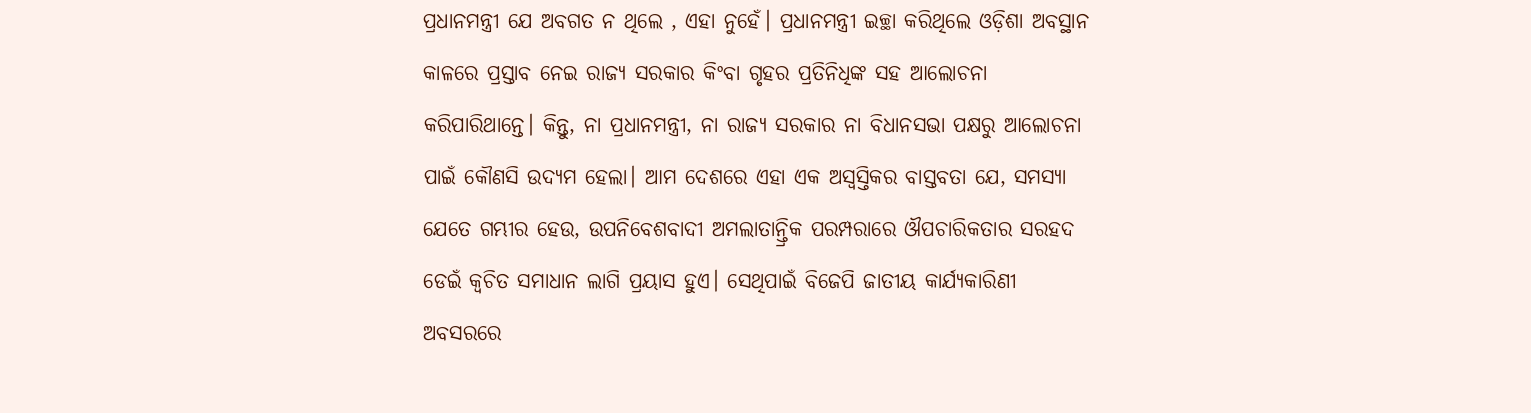ପ୍ରଧାନମନ୍ତ୍ରୀ ଯେ ଅବଗତ ନ ଥିଲେ , ଏହା ନୁହେଁ। ପ୍ରଧାନମନ୍ତ୍ରୀ ଇଚ୍ଛା କରିଥିଲେ ଓଡ଼ିଶା ଅବସ୍ଥାନ କାଳରେ ପ୍ରସ୍ତାବ ନେଇ ରାଜ୍ୟ ସରକାର କିଂବା ଗୃହର ପ୍ରତିନିଧିଙ୍କ ସହ ଆଲୋଚନା କରିପାରିଥାନ୍ତେ। କିନ୍ତୁ, ନା ପ୍ରଧାନମନ୍ତ୍ରୀ, ନା ରାଜ୍ୟ ସରକାର ନା ବିଧାନସଭା ପକ୍ଷରୁ ଆଲୋଚନା ପାଇଁ କୌଣସି ଉଦ୍ୟମ ହେଲା। ଆମ ଦେଶରେ ଏହା ଏକ ଅସ୍ୱସ୍ତିକର ବାସ୍ତବତା ଯେ, ସମସ୍ୟା ଯେତେ ଗମ୍ଭୀର ହେଉ, ଉପନିବେଶବାଦୀ ଅମଲାତାନ୍ତ୍ରିକ ପରମ୍ପରାରେ ଔପଚାରିକତାର ସରହଦ ଡେଇଁ କ୍ୱଚିତ ସମାଧାନ ଲାଗି ପ୍ରୟାସ ହୁଏ। ସେଥିପାଇଁ ବିଜେପି ଜାତୀୟ କାର୍ଯ୍ୟକାରିଣୀ ଅବସରରେ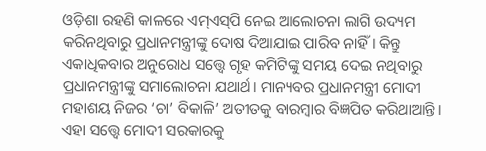ଓଡ଼ିଶା ରହଣି କାଳରେ ଏମ୍‌ଏସ୍‌ପି ନେଇ ଆଲୋଚନା ଲାଗି ଉଦ୍ୟମ କରିନଥିବାରୁ ପ୍ରଧାନମନ୍ତ୍ରୀଙ୍କୁ ଦୋଷ ଦିଆଯାଇ ପାରିବ ନାହିଁ। କିନ୍ତୁ ଏକାଧିକବାର ଅନୁରୋଧ ସତ୍ତ୍ୱେ ଗୃହ କମିଟିଙ୍କୁ ସମୟ ଦେଇ ନଥିବାରୁ ପ୍ରଧାନମନ୍ତ୍ରୀଙ୍କୁ ସମାଲୋଚନା ଯଥାର୍ଥ। ମାନ୍ୟବର ପ୍ରଧାନମନ୍ତ୍ରୀ ମୋଦୀ ମହାଶୟ ନିଜର ‘ଚା’ ବିକାଳି’ ଅତୀତକୁ ବାରମ୍ବାର ବିଜ୍ଞପିତ କରିଥାଆନ୍ତି। ଏହା ସତ୍ତ୍ୱେ ମୋଦୀ ସରକାରକୁ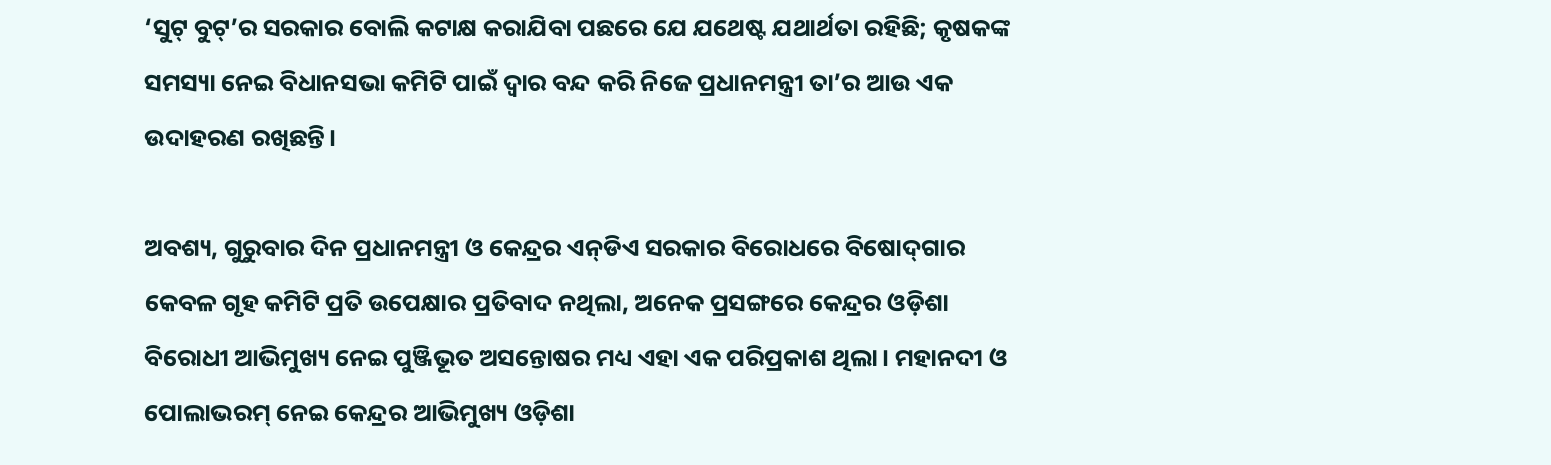‘ସୁଟ୍‌ ବୁଟ୍‌’ର ସରକାର ବୋଲି କଟାକ୍ଷ କରାଯିବା ପଛରେ ଯେ ଯଥେଷ୍ଟ ଯଥାର୍ଥତା ରହିଛି; କୃଷକଙ୍କ ସମସ୍ୟା ନେଇ ବିଧାନସଭା କମିଟି ପାଇଁ ଦ୍ୱାର ବନ୍ଦ କରି ନିଜେ ପ୍ରଧାନମନ୍ତ୍ରୀ ତା’ର ଆଉ ଏକ ଉଦାହରଣ ରଖିଛନ୍ତି।

ଅବଶ୍ୟ, ଗୁରୁବାର ଦିନ ପ୍ରଧାନମନ୍ତ୍ରୀ ଓ କେନ୍ଦ୍ରର ଏନ୍‌ଡିଏ ସରକାର ବିରୋଧରେ ବିଷୋଦ୍‌ଗାର କେବଳ ଗୃହ କମିଟି ପ୍ରତି ଉପେକ୍ଷାର ପ୍ରତିବାଦ ନଥିଲା, ଅନେକ ପ୍ରସଙ୍ଗରେ କେନ୍ଦ୍ରର ଓଡ଼ିଶା ବିରୋଧୀ ଆଭିମୁଖ୍ୟ ନେଇ ପୁଞ୍ଜିଭୂତ ଅସନ୍ତୋଷର ମଧ୍ୟ ଏହା ଏକ ପରିପ୍ରକାଶ ଥିଲା। ମହାନଦୀ ଓ ପୋଲାଭରମ୍‌ ନେଇ କେନ୍ଦ୍ରର ଆଭିମୁଖ୍ୟ ଓଡ଼ିଶା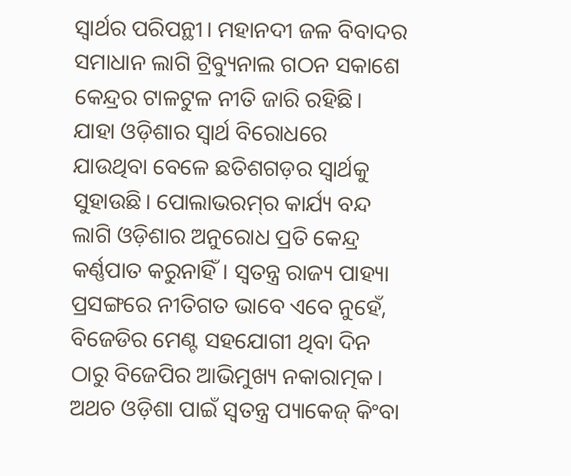ସ୍ୱାର୍ଥର ପରିପନ୍ଥୀ। ମହାନଦୀ ଜଳ ବିବାଦର ସମାଧାନ ଲାଗି ଟ୍ରିବ୍ୟୁନାଲ ଗଠନ ସକାଶେ କେନ୍ଦ୍ରର ଟାଳଟୁଳ ନୀତି ଜାରି ରହିଛି। ଯାହା ଓଡ଼ିଶାର ସ୍ୱାର୍ଥ ବିରୋଧରେ ଯାଉଥିବା ବେଳେ ଛତିଶଗଡ଼ର ସ୍ୱାର୍ଥକୁ ସୁହାଉଛି। ପୋଲାଭରମ୍‌ର କାର୍ଯ୍ୟ ବନ୍ଦ ଲାଗି ଓଡ଼ିଶାର ଅନୁରୋଧ ପ୍ରତି କେନ୍ଦ୍ର କର୍ଣ୍ଣପାତ କରୁନାହିଁ। ସ୍ୱତନ୍ତ୍ର ରାଜ୍ୟ ପାହ୍ୟା ପ୍ରସଙ୍ଗରେ ନୀତିଗତ ଭାବେ ଏବେ ନୁହେଁ, ବିଜେଡିର ମେଣ୍ଟ ସହଯୋଗୀ ଥିବା ଦିନ ଠାରୁ ବିଜେପିର ଆଭିମୁଖ୍ୟ ନକାରାତ୍ମକ। ଅଥଚ ଓଡ଼ିଶା ପାଇଁ ସ୍ୱତନ୍ତ୍ର ପ୍ୟାକେଜ୍‌ କିଂବା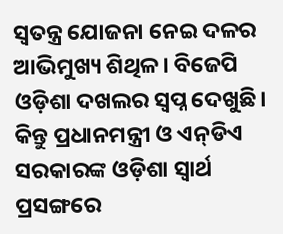ସ୍ୱତନ୍ତ୍ର ଯୋଜନା ନେଇ ଦଳର ଆଭିମୁଖ୍ୟ ଶିଥିଳ। ବିଜେପି ଓଡ଼ିଶା ଦଖଲର ସ୍ୱପ୍ନ ଦେଖୁଛି। କିନ୍ତୁ ପ୍ରଧାନମନ୍ତ୍ରୀ ଓ ଏନ୍‌ଡିଏ ସରକାରଙ୍କ ଓଡ଼ିଶା ସ୍ୱାର୍ଥ ପ୍ରସଙ୍ଗରେ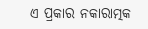ଏ ପ୍ରକାର ନକାରାତ୍ମକ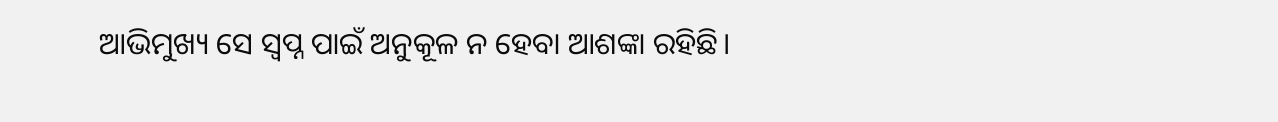ଆଭିମୁଖ୍ୟ ସେ ସ୍ୱପ୍ନ ପାଇଁ ଅନୁକୂଳ ନ ହେବା ଆଶଙ୍କା ରହିଛି।